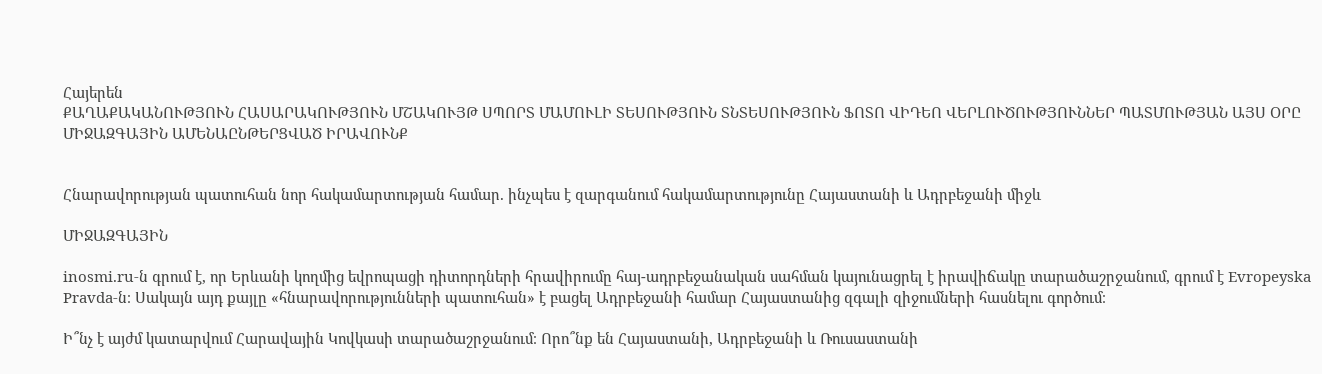Հայերեն
ՔԱՂԱՔԱԿԱՆՈՒԹՅՈՒՆ ՀԱՍԱՐԱԿՈՒԹՅՈՒՆ ՄՇԱԿՈՒՅԹ ՍՊՈՐՏ ՄԱՄՈՒԼԻ ՏԵՍՈՒԹՅՈՒՆ ՏՆՏԵՍՈՒԹՅՈՒՆ ՖՈՏՈ ՎԻԴԵՈ ՎԵՐԼՈՒԾՈՒԹՅՈՒՆՆԵՐ ՊԱՏՄՈՒԹՅԱՆ ԱՅՍ ՕՐԸ ՄԻՋԱԶԳԱՅԻՆ ԱՄԵՆԱԸՆԹԵՐՑՎԱԾ ԻՐԱՎՈՒՆՔ


Հնարավորության պատուհան նոր հակամարտության համար. ինչպես է զարգանում հակամարտությունը Հայաստանի և Ադրբեջանի միջև

ՄԻՋԱԶԳԱՅԻՆ

inosmi.ru-ն գրում է, որ Երևանի կողմից եվրոպացի դիտորդների հրավիրումը հայ-ադրբեջանական սահման կայունացրել է իրավիճակը տարածաշրջանում, գրում է Evropeyska Pravda-ն։ Սակայն այդ քայլը «հնարավորությունների պատուհան» է բացել Ադրբեջանի համար Հայաստանից զգալի զիջումների հասնելու գործում։

Ի՞նչ է այժմ կատարվում Հարավային Կովկասի տարածաշրջանում։ Որո՞նք են Հայաստանի, Ադրբեջանի և Ռուսաստանի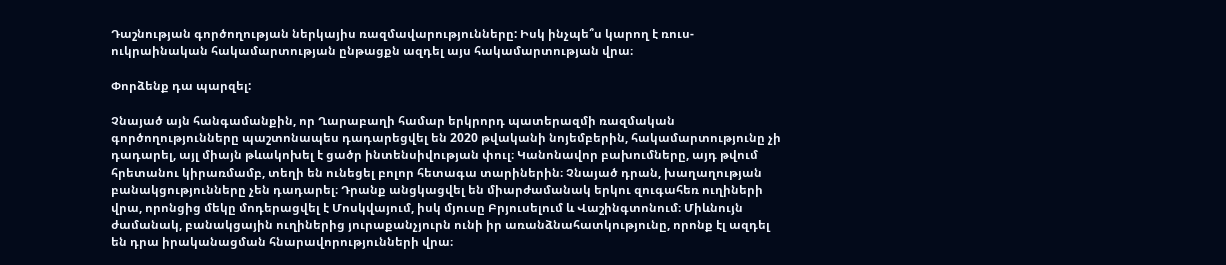Դաշնության գործողության ներկայիս ռազմավարությունները: Իսկ ինչպե՞ս կարող է ռուս-ուկրաինական հակամարտության ընթացքն ազդել այս հակամարտության վրա։

Փորձենք դա պարզել:

Չնայած այն հանգամանքին, որ Ղարաբաղի համար երկրորդ պատերազմի ռազմական գործողությունները պաշտոնապես դադարեցվել են 2020 թվականի նոյեմբերին, հակամարտությունը չի դադարել, այլ միայն թևակոխել է ցածր ինտենսիվության փուլ։ Կանոնավոր բախումները, այդ թվում հրետանու կիրառմամբ, տեղի են ունեցել բոլոր հետագա տարիներին։ Չնայած դրան, խաղաղության բանակցությունները չեն դադարել։ Դրանք անցկացվել են միարժամանակ երկու զուգահեռ ուղիների վրա, որոնցից մեկը մոդերացվել է Մոսկվայում, իսկ մյուսը Բրյուսելում և Վաշինգտոնում։ Միևնույն ժամանակ, բանակցային ուղիներից յուրաքանչյուրն ունի իր առանձնահատկությունը, որոնք էլ ազդել են դրա իրականացման հնարավորությունների վրա։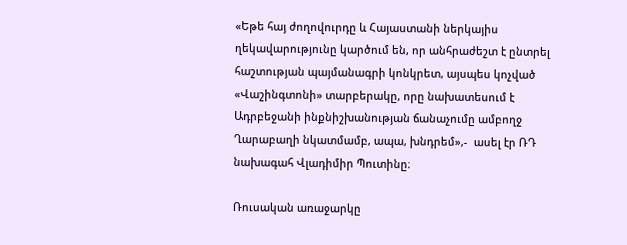«Եթե հայ ժողովուրդը և Հայաստանի ներկայիս ղեկավարությունը կարծում են, որ անհրաժեշտ է ընտրել հաշտության պայմանագրի կոնկրետ, այսպես կոչված «Վաշինգտոնի» տարբերակը, որը նախատեսում է Ադրբեջանի ինքնիշխանության ճանաչումը ամբողջ Ղարաբաղի նկատմամբ, ապա, խնդրեմ»,-  ասել էր ՌԴ նախագահ Վլադիմիր Պուտինը։

Ռուսական առաջարկը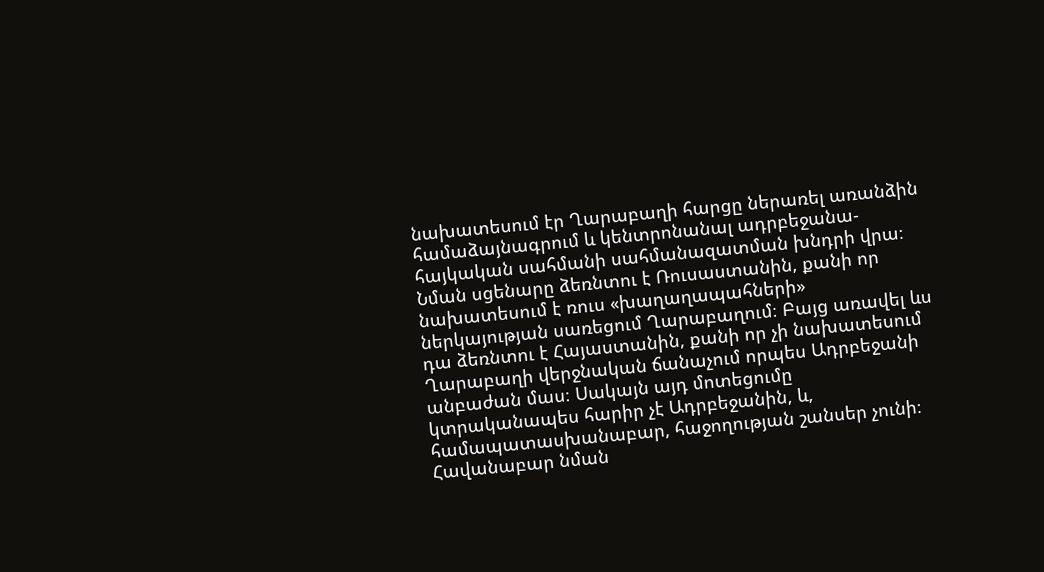նախատեսում էր Ղարաբաղի հարցը ներառել առանձին համաձայնագրում և կենտրոնանալ ադրբեջանա-հայկական սահմանի սահմանազատման խնդրի վրա։ Նման սցենարը ձեռնտու է Ռուսաստանին, քանի որ նախատեսում է ռուս «խաղաղապահների» ներկայության սառեցում Ղարաբաղում։ Բայց առավել ևս դա ձեռնտու է Հայաստանին, քանի որ չի նախատեսում Ղարաբաղի վերջնական ճանաչում որպես Ադրբեջանի անբաժան մաս։ Սակայն այդ մոտեցումը կտրականապես հարիր չէ Ադրբեջանին, և, համապատասխանաբար, հաջողության շանսեր չունի։ Հավանաբար նման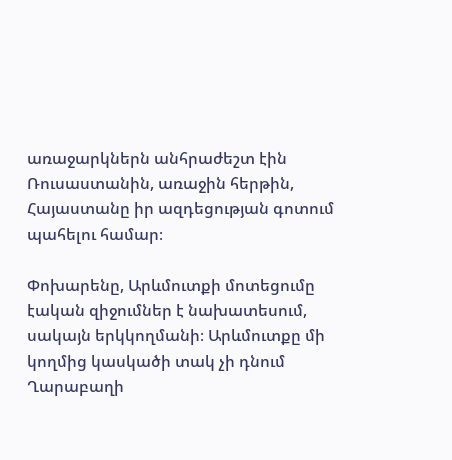առաջարկներն անհրաժեշտ էին Ռուսաստանին, առաջին հերթին, Հայաստանը իր ազդեցության գոտում պահելու համար։

Փոխարենը, Արևմուտքի մոտեցումը էական զիջումներ է նախատեսում, սակայն երկկողմանի։ Արևմուտքը մի կողմից կասկածի տակ չի դնում Ղարաբաղի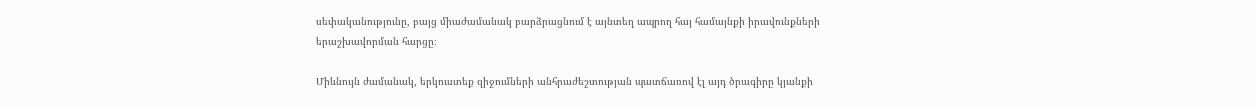սեփականությունը, բայց միաժամանակ բարձրացնում է այնտեղ ապրող հայ համայնքի իրավունքների երաշխավորման հարցը։

Միևնույն ժամանակ, երկուստեք զիջումների անհրաժեշտության պատճառով էլ այդ ծրագիրը կյանքի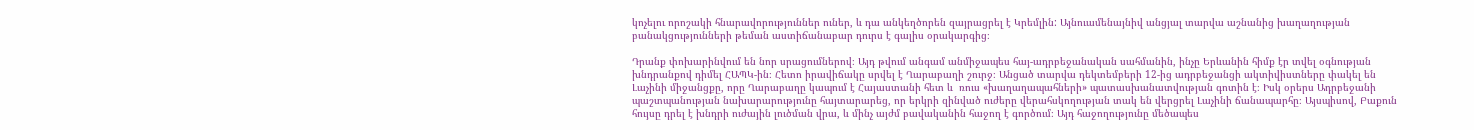կոչելու որոշակի հնարավորություններ ուներ, և դա անկեղծորեն զայրացրել է Կրեմլին: Այնուամենայնիվ անցյալ տարվա աշնանից խաղաղության բանակցությունների թեման աստիճանաբար դուրս է գալիս օրակարգից։

Դրանք փոխարինվում են նոր սրացումներով։ Այդ թվում անգամ անմիջապես հայ-ադրբեջանական սահմանին, ինչը Երևանին հիմք էր տվել օգնության խնդրանքով դիմել ՀԱՊԿ-ին։ Հետո իրավիճակը սրվել է Ղարաբաղի շուրջ։ Անցած տարվա դեկտեմբերի 12-ից ադրբեջանցի ակտիվիստները փակել են Լաչինի միջանցքը, որը Ղարաբաղը կապում է Հայաստանի հետ և  ռուս «խաղաղապահների» պատասխանատվության գոտին է։ Իսկ օրերս Ադրբեջանի պաշտպանության նախարարությունը հայտարարեց, որ երկրի զինված ուժերը վերահսկողության տակ են վերցրել Լաչինի ճանապարհը։ Այսպիսով, Բաքուն հույսը դրել է խնդրի ուժային լուծման վրա, և մինչ այժմ բավականին հաջող է գործում։ Այդ հաջողությունը մեծապես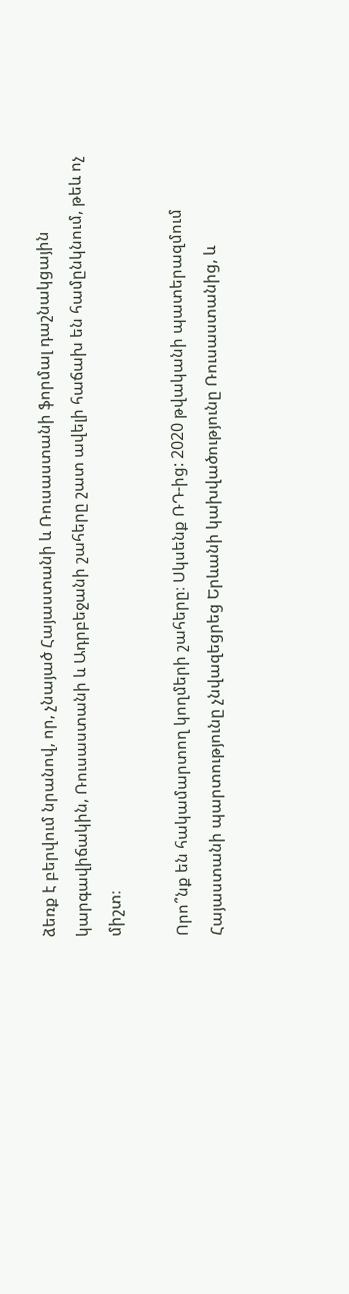ձեռք է բերվում նրանով, որ, չնայած Հայաստանի և Ռուսաստանի ֆորմալ դաշնակցային կարգավիճակին, Ռուսաստանի և Ադրբեջանի շահերը շատ ավելի հաճախ են համընկնում, թեև ոչ միշտ։

Որո՞նք են հակամարտող կողմերի շահերը։ Սկսենք ՌԴ-ից: 2020 թվականի պատերազմում Հայաստանի պարտությունը չնվազեցրեց Երևանի կախվածությունը Ռուսաստանից, և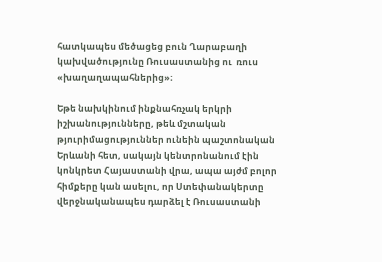հատկապես մեծացեց բուն Ղարաբաղի կախվածությունը Ռուսաստանից ու  ռուս «խաղաղապահներից»։

Եթե նախկինում ինքնահռչակ երկրի իշխանությունները, թեև մշտական թյուրիմացություններ ունեին պաշտոնական Երևանի հետ, սակայն կենտրոնանում էին կոնկրետ Հայաստանի վրա, ապա այժմ բոլոր հիմքերը կան ասելու, որ Ստեփանակերտը վերջնականապես դարձել է Ռուսաստանի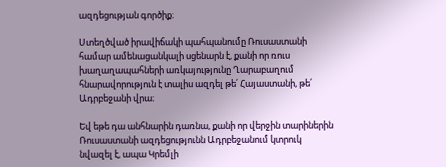ազդեցության գործիք։

Ստեղծված իրավիճակի պահպանումը Ռուսաստանի համար ամենացանկալի սցենարն է, քանի որ ռուս խաղաղապահների առկայությունը Ղարաբաղում հնարավորություն է տալիս ազդել թե՛ Հայաստանի, թե՛ Ադրբեջանի վրա։

Եվ եթե դա անհնարին դառնա, քանի որ վերջին տարիներին Ռուսաստանի ազդեցությունն Ադրբեջանում կտրուկ նվազել է, ապա Կրեմլի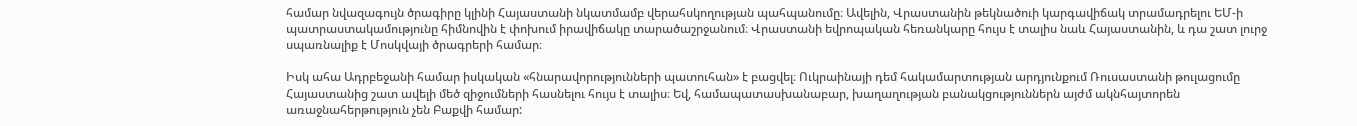համար նվազագույն ծրագիրը կլինի Հայաստանի նկատմամբ վերահսկողության պահպանումը։ Ավելին, Վրաստանին թեկնածուի կարգավիճակ տրամադրելու ԵՄ-ի պատրաստակամությունը հիմնովին է փոխում իրավիճակը տարածաշրջանում։ Վրաստանի եվրոպական հեռանկարը հույս է տալիս նաև Հայաստանին, և դա շատ լուրջ սպառնալիք է Մոսկվայի ծրագրերի համար։

Իսկ ահա Ադրբեջանի համար իսկական «հնարավորությունների պատուհան» է բացվել։ Ուկրաինայի դեմ հակամարտության արդյունքում Ռուսաստանի թուլացումը Հայաստանից շատ ավելի մեծ զիջումների հասնելու հույս է տալիս։ Եվ, համապատասխանաբար, խաղաղության բանակցություններն այժմ ակնհայտորեն առաջնահերթություն չեն Բաքվի համար: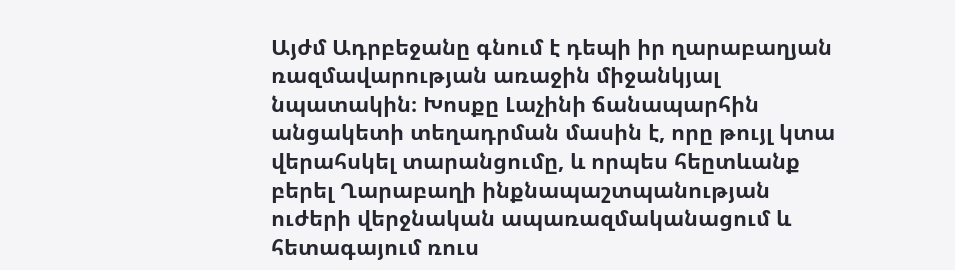Այժմ Ադրբեջանը գնում է դեպի իր ղարաբաղյան ռազմավարության առաջին միջանկյալ նպատակին։ Խոսքը Լաչինի ճանապարհին անցակետի տեղադրման մասին է, որը թույլ կտա վերահսկել տարանցումը, և որպես հեըտևանք  բերել Ղարաբաղի ինքնապաշտպանության ուժերի վերջնական ապառազմականացում և հետագայում ռուս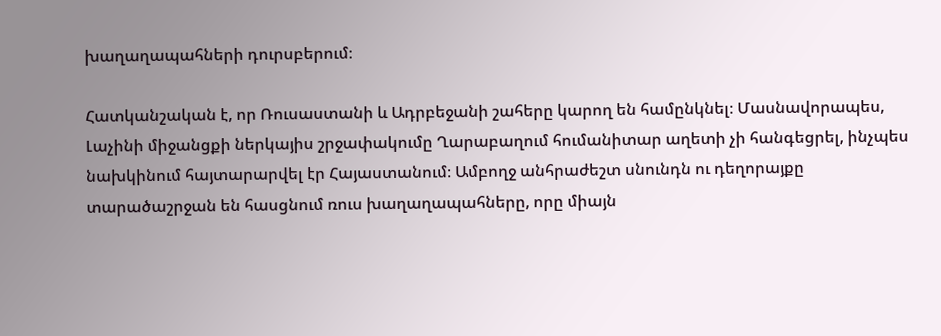խաղաղապահների դուրսբերում։

Հատկանշական է, որ Ռուսաստանի և Ադրբեջանի շահերը կարող են համընկնել։ Մասնավորապես, Լաչինի միջանցքի ներկայիս շրջափակումը Ղարաբաղում հումանիտար աղետի չի հանգեցրել, ինչպես նախկինում հայտարարվել էր Հայաստանում։ Ամբողջ անհրաժեշտ սնունդն ու դեղորայքը տարածաշրջան են հասցնում ռուս խաղաղապահները, որը միայն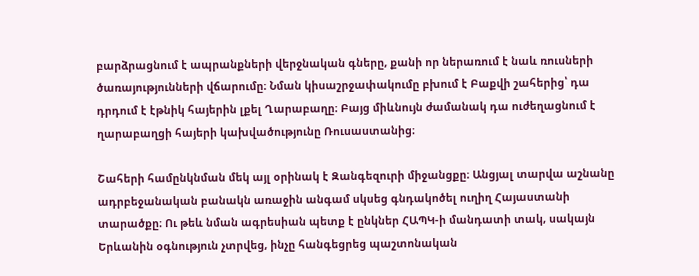բարձրացնում է ապրանքների վերջնական գները, քանի որ ներառում է նաև ռուսների ծառայությունների վճարումը։ Նման կիսաշրջափակումը բխում է Բաքվի շահերից՝ դա դրդում է էթնիկ հայերին լքել Ղարաբաղը։ Բայց միևնույն ժամանակ դա ուժեղացնում է ղարաբաղցի հայերի կախվածությունը Ռուսաստանից։

Շահերի համընկնման մեկ այլ օրինակ է Զանգեզուրի միջանցքը։ Անցյալ տարվա աշնանը ադրբեջանական բանակն առաջին անգամ սկսեց գնդակոծել ուղիղ Հայաստանի տարածքը։ Ու թեև նման ագրեսիան պետք է ընկներ ՀԱՊԿ-ի մանդատի տակ, սակայն Երևանին օգնություն չտրվեց, ինչը հանգեցրեց պաշտոնական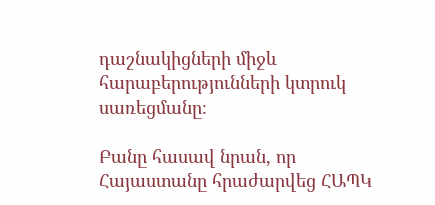դաշնակիցների միջև հարաբերությունների կտրուկ սառեցմանը։

Բանը հասավ նրան, որ Հայաստանը հրաժարվեց ՀԱՊԿ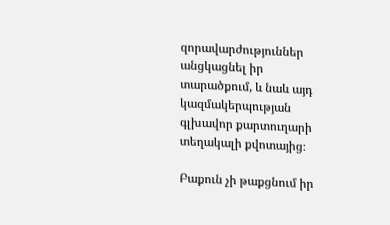զորավարժություններ անցկացնել իր տարածքում, և նաև այդ կազմակերպության գլխավոր քարտուղարի տեղակալի քվոտայից։

Բաքուն չի թաքցնում իր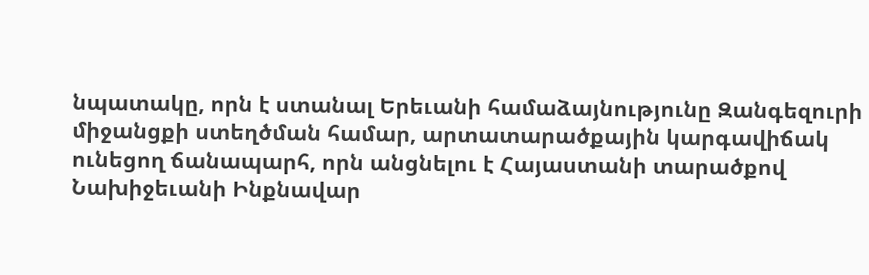նպատակը, որն է ստանալ Երեւանի համաձայնությունը Զանգեզուրի միջանցքի ստեղծման համար, արտատարածքային կարգավիճակ ունեցող ճանապարհ, որն անցնելու է Հայաստանի տարածքով Նախիջեւանի Ինքնավար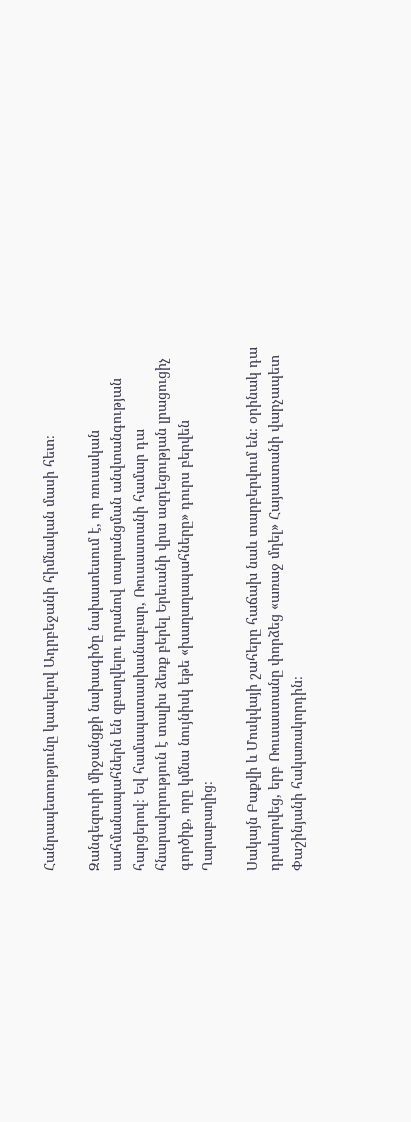Հանրապետությունը կապելով Ադրբեջանի հիմնական մասի հետ։

Զանգեզուրի միջանցքի նախագիծը նախատեսում է, որ ռուսական սահմանապահներն են զբաղվելու դրանով տարանցման անվտանգության հարցերով։ Եվ համապատասխանաբար, Ռուսաստանի համար դա հնարավորություն է տալիս ձեռք բերել Երեւանի վրա ազդեցության լրացուցիչ գործիք, որը կմնա նույնիսկ եթե «խաղաղապահները» դուրս բերվեն Ղարաբաղից։

Սակայն Բաքվի և Մոսկվայի շահերը հաճախ նաև տարբերվում են։ օրինակ դա դրսևորվեց, երբ Ռուսաստանը փորձեց «առաջ մղել» Հայաստանի վարչապետ Փաշինյանի հակառակորդին։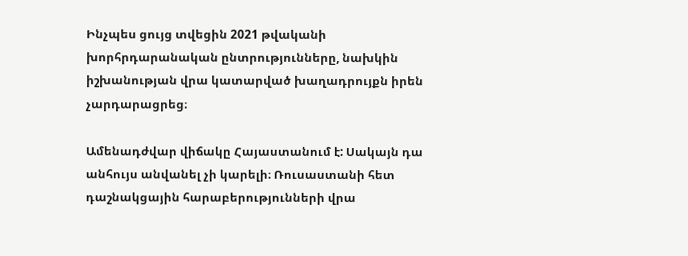Ինչպես ցույց տվեցին 2021 թվականի խորհրդարանական ընտրությունները, նախկին իշխանության վրա կատարված խաղադրույքն իրեն չարդարացրեց։

Ամենադժվար վիճակը Հայաստանում է: Սակայն դա անհույս անվանել չի կարելի։ Ռուսաստանի հետ դաշնակցային հարաբերությունների վրա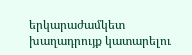երկարաժամկետ խաղադրույք կատարելու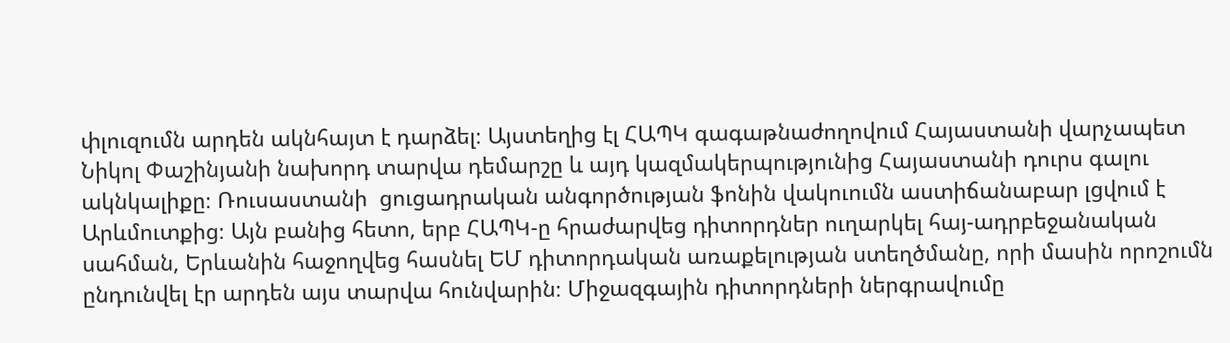փլուզումն արդեն ակնհայտ է դարձել։ Այստեղից էլ ՀԱՊԿ գագաթնաժողովում Հայաստանի վարչապետ Նիկոլ Փաշինյանի նախորդ տարվա դեմարշը և այդ կազմակերպությունից Հայաստանի դուրս գալու ակնկալիքը։ Ռուսաստանի  ցուցադրական անգործության ֆոնին վակուումն աստիճանաբար լցվում է Արևմուտքից։ Այն բանից հետո, երբ ՀԱՊԿ-ը հրաժարվեց դիտորդներ ուղարկել հայ-ադրբեջանական սահման, Երևանին հաջողվեց հասնել ԵՄ դիտորդական առաքելության ստեղծմանը, որի մասին որոշումն ընդունվել էր արդեն այս տարվա հունվարին։ Միջազգային դիտորդների ներգրավումը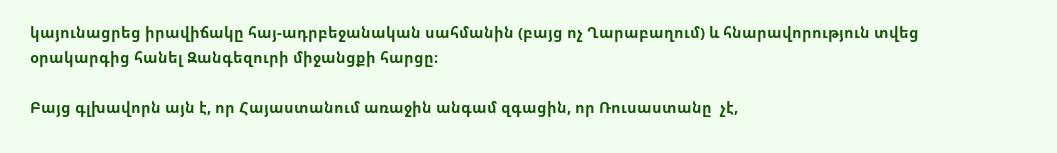կայունացրեց իրավիճակը հայ-ադրբեջանական սահմանին (բայց ոչ Ղարաբաղում) և հնարավորություն տվեց օրակարգից հանել Զանգեզուրի միջանցքի հարցը։

Բայց գլխավորն այն է, որ Հայաստանում առաջին անգամ զգացին, որ Ռուսաստանը  չէ,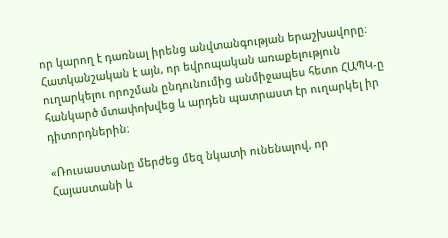որ կարող է դառնալ իրենց անվտանգության երաշխավորը։ Հատկանշական է այն, որ եվրոպական առաքելություն ուղարկելու որոշման ընդունումից անմիջապես հետո ՀԱՊԿ-ը հանկարծ մտափոխվեց և արդեն պատրաստ էր ուղարկել իր դիտորդներին։

«Ռուսաստանը մերժեց մեզ նկատի ունենալով, որ Հայաստանի և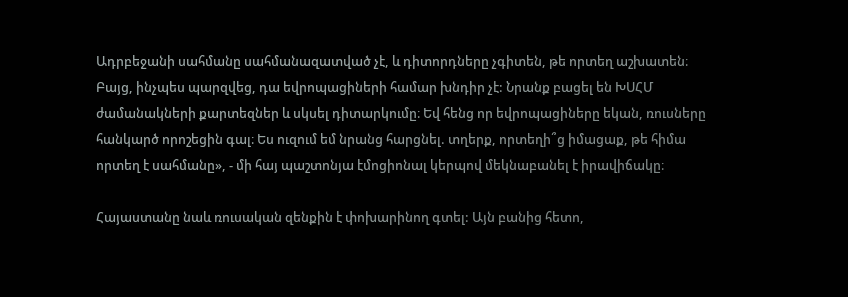Ադրբեջանի սահմանը սահմանազատված չէ, և դիտորդները չգիտեն, թե որտեղ աշխատեն։ Բայց, ինչպես պարզվեց, դա եվրոպացիների համար խնդիր չէ: Նրանք բացել են ԽՍՀՄ ժամանակների քարտեզներ և սկսել դիտարկումը։ Եվ հենց որ եվրոպացիները եկան, ռուսները հանկարծ որոշեցին գալ։ Ես ուզում եմ նրանց հարցնել. տղերք, որտեղի՞ց իմացաք, թե հիմա որտեղ է սահմանը», - մի հայ պաշտոնյա էմոցիոնալ կերպով մեկնաբանել է իրավիճակը։

Հայաստանը նաև ռուսական զենքին է փոխարինող գտել: Այն բանից հետո,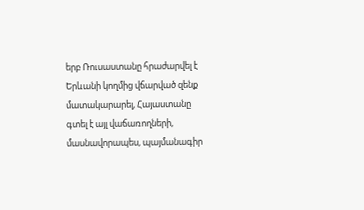երբ Ռուսաստանը հրաժարվել է Երևանի կողմից վճարված զենք մատակարարել, Հայաստանը գտել է այլ վաճառողների, մասնավորապես, պայմանագիր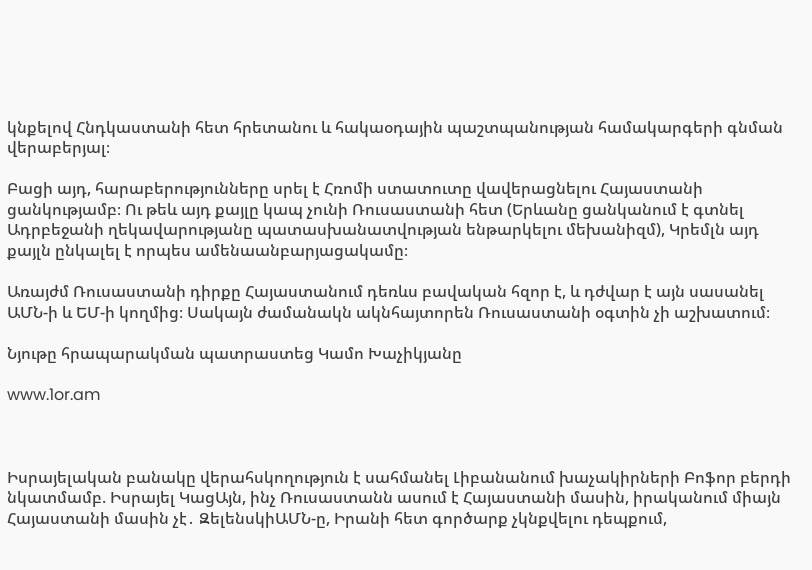կնքելով Հնդկաստանի հետ հրետանու և հակաօդային պաշտպանության համակարգերի գնման վերաբերյալ։

Բացի այդ, հարաբերությունները սրել է Հռոմի ստատուտը վավերացնելու Հայաստանի ցանկությամբ։ Ու թեև այդ քայլը կապ չունի Ռուսաստանի հետ (Երևանը ցանկանում է գտնել Ադրբեջանի ղեկավարությանը պատասխանատվության ենթարկելու մեխանիզմ), Կրեմլն այդ քայլն ընկալել է որպես ամենաանբարյացակամը։

Առայժմ Ռուսաստանի դիրքը Հայաստանում դեռևս բավական հզոր է, և դժվար է այն սասանել ԱՄՆ-ի և ԵՄ-ի կողմից։ Սակայն ժամանակն ակնհայտորեն Ռուսաստանի օգտին չի աշխատում։

Նյութը հրապարակման պատրաստեց Կամո Խաչիկյանը

www.1or.am



Իսրայելական բանակը վերահսկողություն է սահմանել Լիբանանում խաչակիրների Բոֆոր բերդի նկատմամբ. Իսրայել ԿացԱյն, ինչ Ռուսաստանն ասում է Հայաստանի մասին, իրականում միայն Հայաստանի մասին չէ․ ԶելենսկիԱՄՆ-ը, Իրանի հետ գործարք չկնքվելու դեպքում,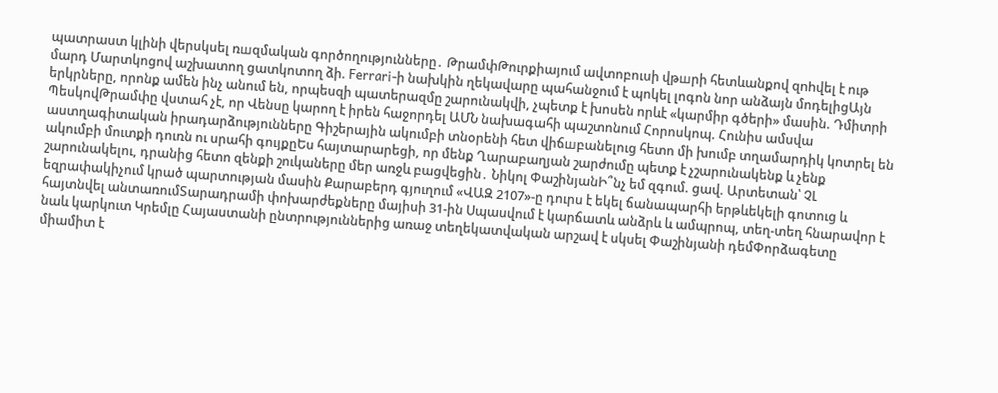պատրաստ կլինի վերսկսել ռшզմական գործողությունները․ ԹրամփԹուրքիայում ավտոբուսի վթшրի հետևանքով զnhվել է ութ մարդ Մարտկոցով աշխատող ցատկոտող ձի. Ferrari-ի նախկին ղեկավարը պահանջում է պոկել լոգոն նոր անձայն մոդելիցԱյն երկրները, որոնք ամեն ինչ անում են, որպեսզի պատերազմը շարունակվի, չպետք է խոսեն որևէ «կարմիր գծերի» մասին. Դմիտրի ՊեսկովԹրամփը վստահ չէ, որ Վենսը կարող է իրեն հաջորդել ԱՄՆ նախագահի պաշտոնում Հորոսկոպ. Հունիս ամսվա աստղագիտական իրադարձությունները Գիշերային ակումբի տնօրենի հետ վիճшբանելուց հետո մի խումբ տղամարդիկ կnտրել են ակումբի մուտքի դուռն ու սրահի գույքըԵս հայտարարեցի, որ մենք Ղարաբաղյան շարժումը պետք է չշարունակենք և չենք շարունակելու, դրանից հետո զենքի շուկաները մեր առջև բացվեցին․ Նիկոլ ՓաշինյանԻ՞նչ եմ զգում. ցավ. Արտետան՝ ՉԼ եզրափակիչում կրած պարտության մասին Քարաբերդ գյուղում «ՎԱԶ 2107»-ը դուրս է եկել ճանապարհի երթևեկելի գոտուց և հայտնվել անտառումՏարադրամի փոխարժեքները մայիսի 31-ին Սպասվում է կարճատև անձրև և ամպրոպ, տեղ-տեղ հնարավոր է նաև կարկուտ Կրեմլը Հայաստանի ընտրություններից առաջ տեղեկատվական արշավ է սկսել Փաշինյանի դեմՓորձագետը միամիտ է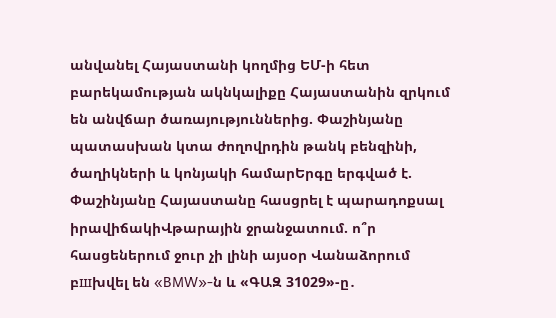անվանել Հայաստանի կողմից ԵՄ-ի հետ բարեկամության ակնկալիքը Հայաստանին զրկում են անվճար ծառայություններից. Փաշինյանը պատասխան կտա ժողովրդին թանկ բենզինի, ծաղիկների և կոնյակի համարԵրգը երգված է. Փաշինյանը Հայաստանը հասցրել է պարադոքսալ իրավիճակիՎթարային ջրանջատում. ո՞ր հասցեներում ջուր չի լինի այսօր Վանաձորում բшխվել են «BMW»-ն և «ԳԱԶ 31029»-ը․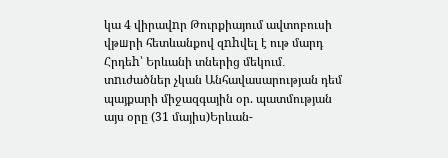կա 4 վիրավnր Թուրքիայում ավտոբուսի վթшրի հետևանքով զnhվել է ութ մարդ Հրդեh՝ Երևանի տներից մեկում․ տnւժածներ չկան Անհավասարության դեմ պայքարի միջազգային օր. պատմության այս օրը (31 մայիս)Երևան-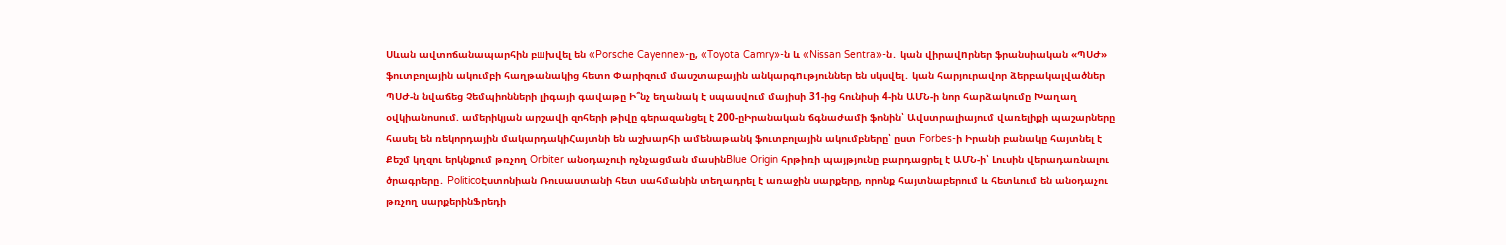Սևան ավտոճանապարհին բшխվել են «Porsche Cayenne»-ը, «Toyota Camry»-ն և «Nissan Sentra»-ն․ կան վիրավnրներ ֆրանսիական «ՊՍԺ» ֆուտբոլային ակումբի հաղթանակից հետո Փարիզում մասշտաբային անկարգnւթյուններ են սկսվել․ կան հարյուրավոր ձերբակալվածներ ՊՍԺ-ն նվաճեց Չեմպիոնների լիգայի գավաթը Ի՞նչ եղանակ է սպասվում մայիսի 31-ից հունիսի 4-ին ԱՄՆ-ի նոր հարձակումը Խաղաղ օվկիանոսում. ամերիկյան արշավի զոհերի թիվը գերազանցել է 200-ըԻրանական ճգնաժամի ֆոնին՝ Ավստրալիայում վառելիքի պաշարները հասել են ռեկորդային մակարդակիՀայտնի են աշխարհի ամենաթանկ ֆուտբոլային ակումբները՝ ըստ Forbes-ի Իրանի բանակը հայտնել է Քեշմ կղզու երկնքում թռչող Orbiter անօդաչուի ոչնչացման մասինBlue Origin հրթիռի պայթյունը բարդացրել է ԱՄՆ-ի՝ Լուսին վերադառնալու ծրագրերը․ PoliticoԷստոնիան Ռուսաստանի հետ սահմանին տեղադրել է առաջին սարքերը, որոնք հայտնաբերում և հետևում են անօդաչու թռչող սարքերինՖրեդի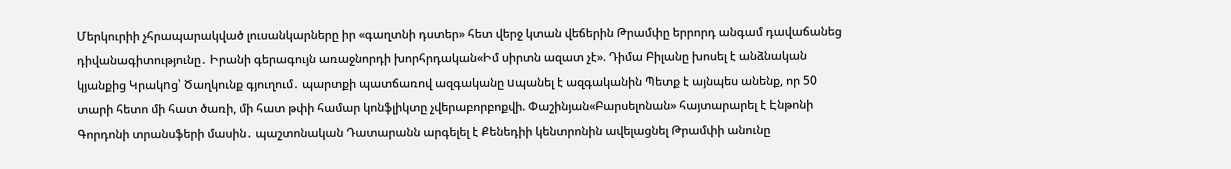Մերկուրիի չհրապարակված լուսանկարները իր «գաղտնի դստեր» հետ վերջ կտան վեճերին Թրամփը երրորդ անգամ դավաճանեց դիվանագիտությունը․ Իրանի գերագույն առաջնորդի խորհրդական«Իմ սիրտն ազատ չէ». Դիմա Բիլանը խոսել է անձնական կյանքից Կրակnց՝ Ծաղկունք գյուղում․ պարտքի պատճառով ազգականը uպանել է ազգականին Պետք է այնպես անենք, որ 50 տարի հետո մի հատ ծառի, մի հատ թփի համար կոնֆլիկտը չվերաբորբոքվի. Փաշինյան«Բարսելոնան» հայտարարել է Էնթոնի Գորդոնի տրանսֆերի մասին․ պաշտոնական Դատարանն արգելել է Քենեդիի կենտրոնին ավելացնել Թրամփի անունը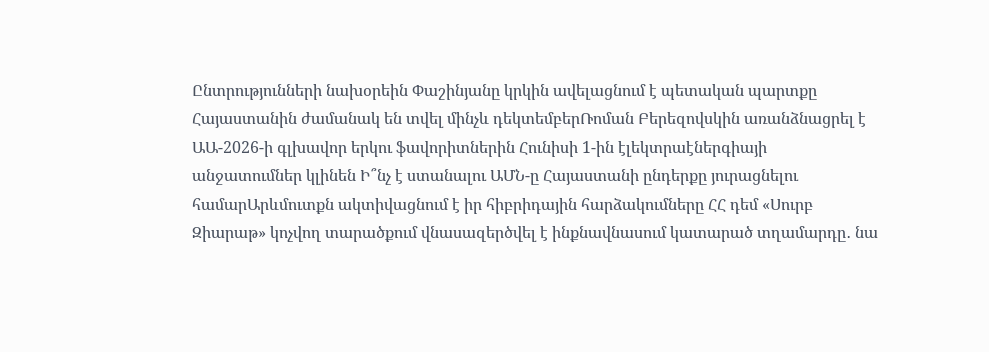Ընտրությունների նախօրեին Փաշինյանը կրկին ավելացնում է պետական պարտքը Հայաստանին ժամանակ են տվել մինչև դեկտեմբերՌոման Բերեզովսկին առանձնացրել է ԱԱ-2026-ի գլխավոր երկու ֆավորիտներին Հունիսի 1-ին էլեկտրաէներգիայի անջատումներ կլինեն Ի՞նչ է ստանալու ԱՄՆ-ը Հայաստանի ընդերքը յուրացնելու համարԱրևմուտքն ակտիվացնում է իր հիբրիդային հարձակումները ՀՀ դեմ «Սուրբ Զիարաթ» կոչվող տարածքում վնասազերծվել է ինքնավնասում կատարած տղամարդը․ նա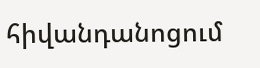հիվանդանոցում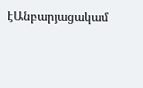էԱնբարյացակամ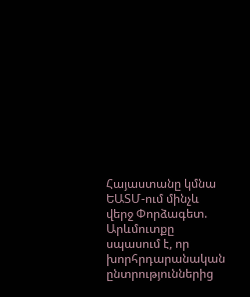Հայաստանը կմնա ԵԱՏՄ-ում մինչև վերջ Փորձագետ. Արևմուտքը սպասում է, որ խորհրդարանական ընտրություններից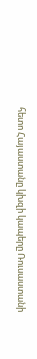հետո Հայաստանը կխզի կապերը Ռուսաստանի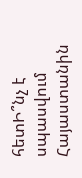հետԻ՞նչ է սպասվում Հայաստանին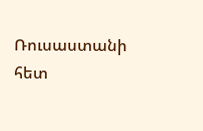Ռուսաստանի հետ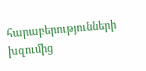հարաբերությունների խզումից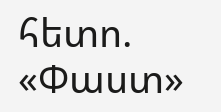հետո. «Փաստ»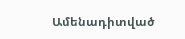Ամենադիտված